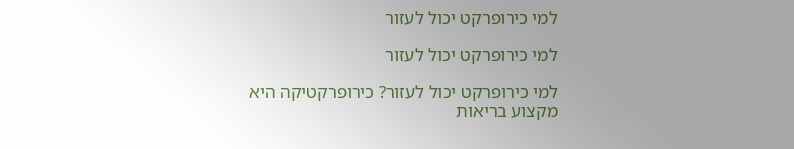למי כירופרקט יכול לעזור

למי כירופרקט יכול לעזור

למי כירופרקט יכול לעזור? כירופרקטיקה היא מקצוע בריאות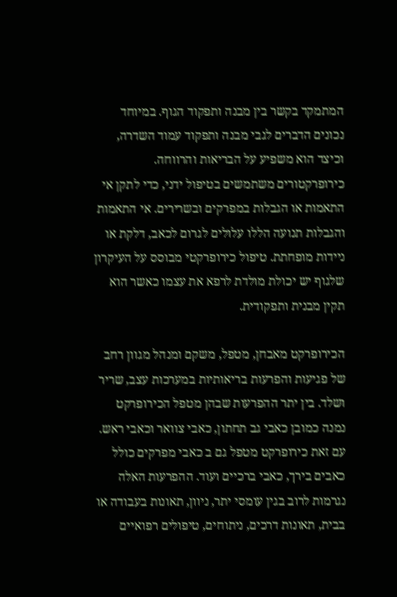המתמקד בקשר בין מבנה ותפקוד הגוף. במיוחד נכונים הדברים לגבי מבנה ותפקוד עמוד השדרה, וכיצד הוא משפיע על הבריאות והרווחה. כירופרקטורים משתמשים בטיפול ידני, כדי לתקן אי התאמות או הגבלות במפרקים ובשרירים. אי התאמות והגבלות תנועה הללו עלולים לגרום לכאב, דלקת או ניידות מופחתת. טיפול כירופרקטי מבוסס על העיקרון שלגוף יש יכולת מולדת לרפא את עצמו כאשר הוא תקין מבנית ותפקודית.

הכירופרקט מאבחן, מטפל, משקם ומנהל מגוון רחב של פגיעות והפרעות בריאותיות במערכות עצב, שריר ושלד. בין יתר ההפרעות שבהן מטפל הכירופרקט נמנה כמובן כאבי גב תחתון, כאבי צוואר וכאבי ראש. עם זאת כירופרקט מטפל גם ב כאבי מפרקים כולל כאבים בירך, כאבי ברכיים ועוד. ההפרעות האלה נגרמות לרוב בגין עומסי יתר, ניוון, תאונות בעבודה או בבית, תאונות דרכים, ניתוחים, טיפולים רפואיים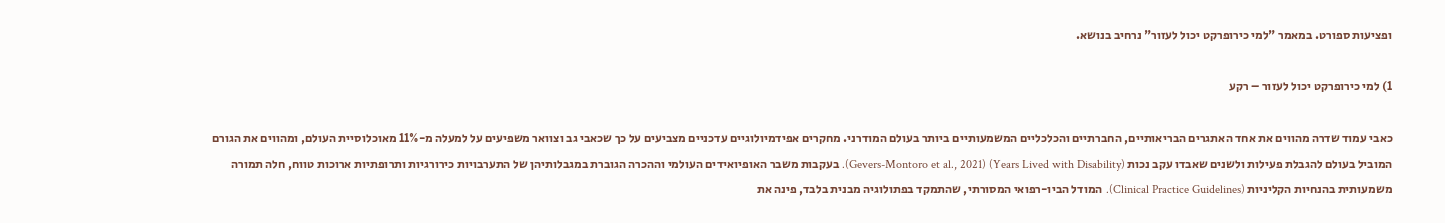ופציעות ספורט. במאמר "למי כירופרקט יכול לעזור" נרחיב בנושא.

1) למי כירופרקט יכול לעזור – רקע

כאבי עמוד שדרה מהווים את אחד האתגרים הבריאותיים, החברתיים והכלכליים המשמעותיים ביותר בעולם המודרני. מחקרים אפידמיולוגיים עדכניים מצביעים על כך שכאבי גב וצוואר משפיעים על למעלה מ-11% מאוכלוסיית העולם, ומהווים את הגורם המוביל בעולם להגבלת פעילות ולשנים שאבדו עקב נכות (Years Lived with Disability) (Gevers-Montoro et al., 2021). בעקבות משבר האופיואידים העולמי וההכרה הגוברת במגבלותיהן של התערבויות כירורגיות ותרופתיות ארוכות טווח, חלה תמורה משמעותית בהנחיות הקליניות (Clinical Practice Guidelines). המודל הביו-רפואי המסורתי, שהתמקד בפתולוגיה מבנית בלבד, פינה את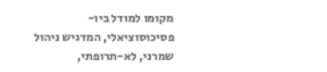מקומו למודל ביו-פסיכוסוציאלי, המדגיש ניהול שמרני, לא-תרופתי,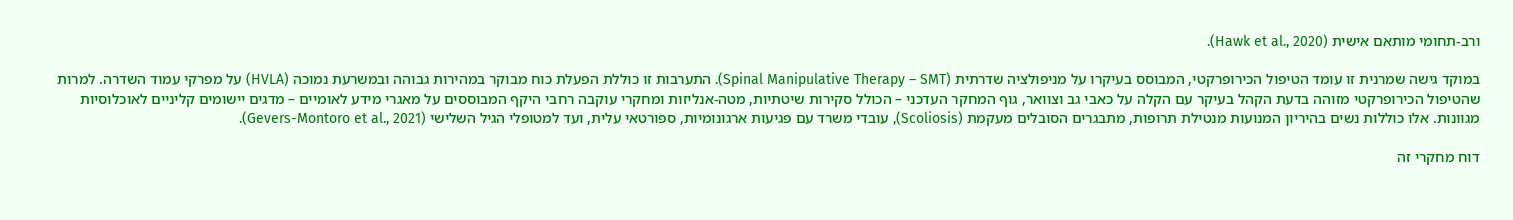ורב-תחומי מותאם אישית (Hawk et al., 2020).

במוקד גישה שמרנית זו עומד הטיפול הכירופרקטי, המבוסס בעיקרו על מניפולציה שדרתית (Spinal Manipulative Therapy – SMT). התערבות זו כוללת הפעלת כוח מבוקר במהירות גבוהה ובמשרעת נמוכה (HVLA) על מפרקי עמוד השדרה. למרות שהטיפול הכירופרקטי מזוהה בדעת הקהל בעיקר עם הקלה על כאבי גב וצוואר, גוף המחקר העדכני – הכולל סקירות שיטתיות, מטה-אנליזות ומחקרי עוקבה רחבי היקף המבוססים על מאגרי מידע לאומיים – מדגים יישומים קליניים לאוכלוסיות מגוונות. אלו כוללות נשים בהיריון המנועות מנטילת תרופות, מתבגרים הסובלים מעקמת (Scoliosis), עובדי משרד עם פגיעות ארגונומיות, ספורטאי עלית, ועד למטופלי הגיל השלישי (Gevers-Montoro et al., 2021).

דוח מחקרי זה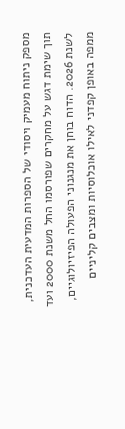מספק ניתוח מעמיק ויסודי של הספרות המדעית העדכנית, תוך שימת דגש על מחקרים שפורסמו החל משנת 2000 ועד לשנת 2026. הדוח בוחן את מנגנוני הפעולה הפיזיולוגיים, ממפה באופן קפדני לאילו אוכלוסיות ומצבים קליניים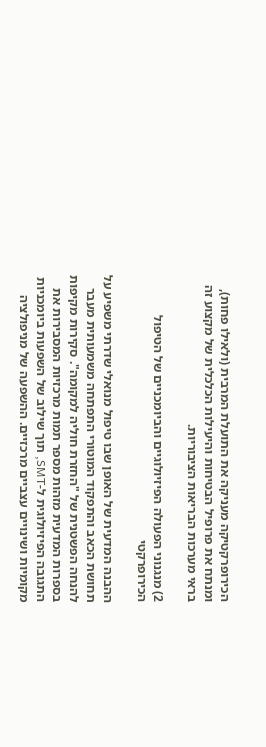הכירופרקטיקה מעניקה את התועלת המרבית (ולאילו פחות), ומנתח את פרופיל הבטיחות והיעילות הכלכלית של מקצוע זה בראי מערכות הבריאות הציבוריות.

2) מנגנוני הפעולה הפיזיולוגיים והביומכניים של הטיפול הכירופרקטי

ההבנה המדעית של האופן שבו טיפול מנואלי שדרתי משפיע על תחושת הכאב והתפקוד המוטורי התפתחה משמעותית מעבר להנחה הפשטנית של "החזרת חוליה למקומה". סקירות מקיפות בספרות המדעית מזהות מספר תמות מרכזיות המסבירות את התגובה הפיזיולוגית ל-SMT, תוך שילוב של השפעות ביומכניות מקומיות ושינויים עצביים מרכזיים. ההשפעה של מניפולציה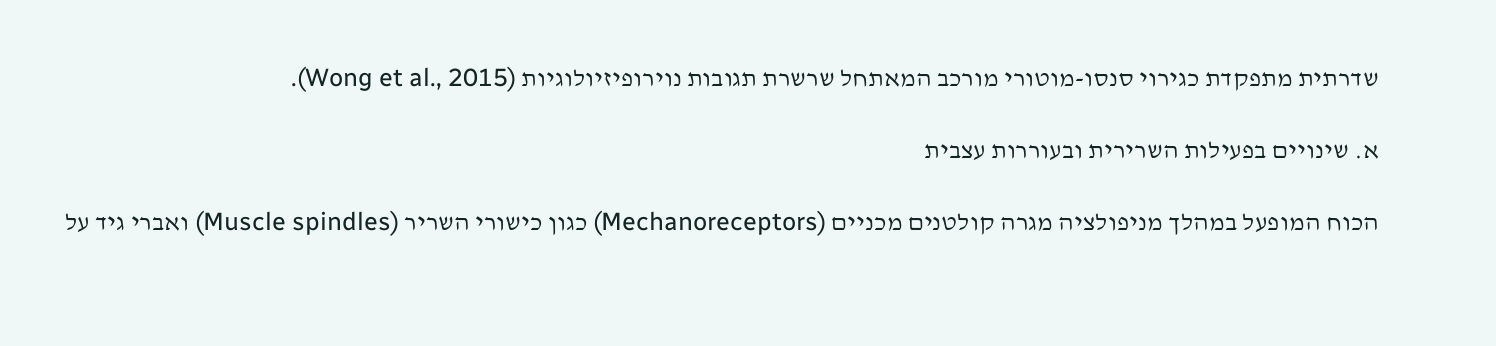שדרתית מתפקדת כגירוי סנסו-מוטורי מורכב המאתחל שרשרת תגובות נוירופיזיולוגיות (Wong et al., 2015).

א. שינויים בפעילות השרירית ובעוררות עצבית

הכוח המופעל במהלך מניפולציה מגרה קולטנים מכניים (Mechanoreceptors) כגון כישורי השריר (Muscle spindles) ואברי גיד על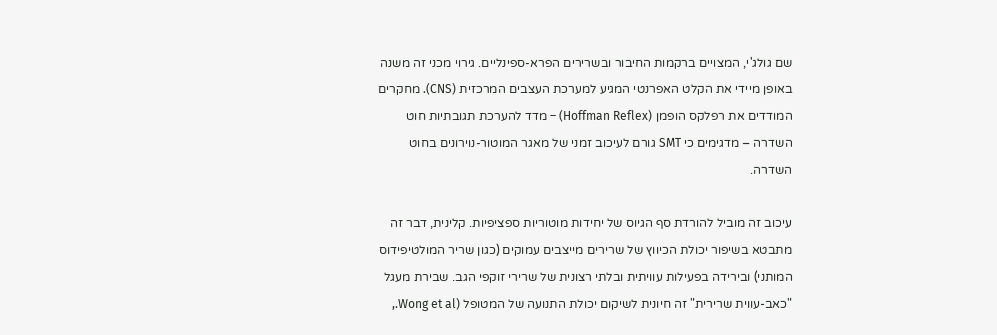שם גולג'י, המצויים ברקמות החיבור ובשרירים הפרא-ספינליים. גירוי מכני זה משנה באופן מיידי את הקלט האפרנטי המגיע למערכת העצבים המרכזית (CNS). מחקרים המודדים את רפלקס הופמן (Hoffman Reflex) – מדד להערכת תגובתיות חוט השדרה – מדגימים כי SMT גורם לעיכוב זמני של מאגר המוטור-נוירונים בחוט השדרה.

עיכוב זה מוביל להורדת סף הגיוס של יחידות מוטוריות ספציפיות. קלינית, דבר זה מתבטא בשיפור יכולת הכיווץ של שרירים מייצבים עמוקים (כגון שריר המולטיפידוס המותני) ובירידה בפעילות עוויתית ובלתי רצונית של שרירי זוקפי הגב. שבירת מעגל "כאב-עווית שרירית" זה חיונית לשיקום יכולת התנועה של המטופל (Wong et al.,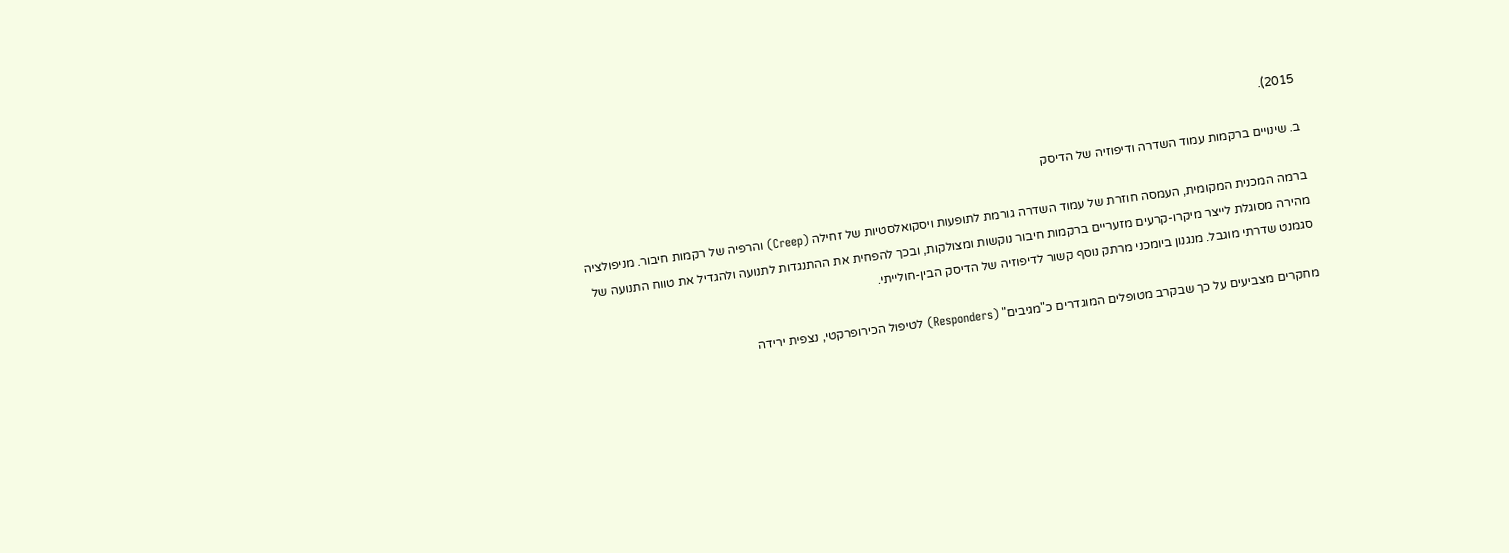2015).

ב. שינויים ברקמות עמוד השדרה ודיפוזיה של הדיסק

ברמה המכנית המקומית, העמסה חוזרת של עמוד השדרה גורמת לתופעות ויסקואלסטיות של זחילה (Creep) והרפיה של רקמות חיבור. מניפולציה מהירה מסוגלת לייצר מיקרו-קרעים מזעריים ברקמות חיבור נוקשות ומצולקות, ובכך להפחית את ההתנגדות לתנועה ולהגדיל את טווח התנועה של סגמנט שדרתי מוגבל. מנגנון ביומכני מרתק נוסף קשור לדיפוזיה של הדיסק הבין-חולייתי.

מחקרים מצביעים על כך שבקרב מטופלים המוגדרים כ"מגיבים" (Responders) לטיפול הכירופרקטי, נצפית ירידה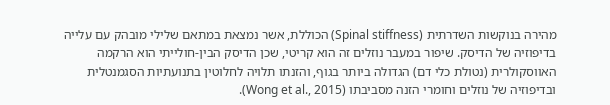מהירה בנוקשות השדרתית (Spinal stiffness) הכוללת, אשר נמצאת במתאם שלילי מובהק עם עלייה בדיפוזיה של הדיסק. שיפור במעבר נוזלים זה הוא קריטי, שכן הדיסק הבין-חולייתי הוא הרקמה האווסקולרית (נטולת כלי דם) הגדולה ביותר בגוף, והזנתו תלויה לחלוטין בתנועתיות הסגמנטלית ובדיפוזיה של נוזלים וחומרי הזנה מסביבתו (Wong et al., 2015).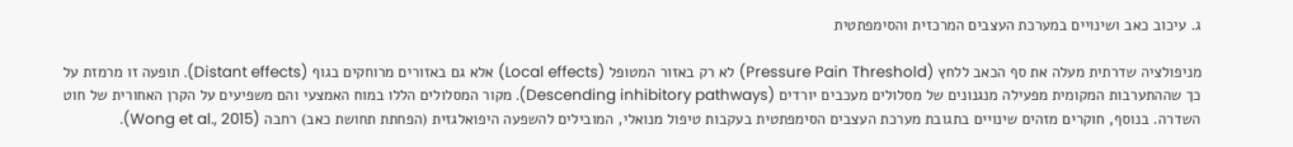ג. עיכוב כאב ושינויים במערכת העצבים המרכזית והסימפתטית

מניפולציה שדרתית מעלה את סף הכאב ללחץ (Pressure Pain Threshold) לא רק באזור המטופל (Local effects) אלא גם באזורים מרוחקים בגוף (Distant effects). תופעה זו מרמזת על כך שההתערבות המקומית מפעילה מנגנונים של מסלולים מעכבים יורדים (Descending inhibitory pathways). מקור המסלולים הללו במוח האמצעי והם משפיעים על הקרן האחורית של חוט השדרה. בנוסף, חוקרים מזהים שינויים בתגובת מערכת העצבים הסימפתטית בעקבות טיפול מנואלי, המובילים להשפעה היפואלגזית (הפחתת תחושת כאב) רחבה (Wong et al., 2015).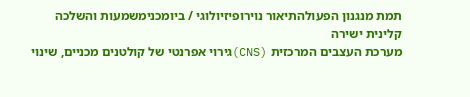תמת מנגנון הפעולהתיאור נוירופיזיולוגי / ביומכנימשמעות והשלכה קלינית ישירה
מערכת העצבים המרכזית (CNS)גירוי אפרנטי של קולטנים מכניים, שינוי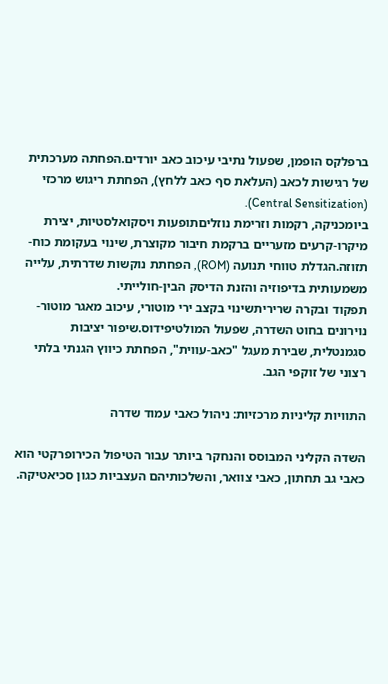ברפלקס הופמן, שפעול נתיבי עיכוב כאב יורדים.הפחתה מערכתית של רגישות לכאב (העלאת סף כאב ללחץ), הפחתת ריגוש מרכזי (Central Sensitization).
ביומכניקה, רקמות וזרימת נוזליםתופעות ויסקואלסטיות, יצירת מיקרו-קרעים מזעריים ברקמת חיבור מקוצרת, שינוי בעקומת כוח-תזוזה.הגדלת טווחי תנועה (ROM), הפחתת נוקשות שדרתית, עלייה משמעותית בדיפוזיה והזנת הדיסק הבין-חולייתי.
תפקוד ובקרה שריריתשינוי בקצב ירי מוטורי, עיכוב מאגר מוטור-נוירונים בחוט השדרה, שפעול המולטיפידוס.שיפור יציבות סגמנטלית, שבירת מעגל "כאב-עווית", הפחתת כיווץ הגנתי בלתי רצוני של זוקפי הגב.

התוויות קליניות מרכזיות: ניהול כאבי עמוד שדרה

השדה הקליני המבוסס והנחקר ביותר עבור הטיפול הכירופרקטי הוא כאבי גב תחתון, כאבי צוואר, והשלכותיהם העצביות כגון סכיאטיקה.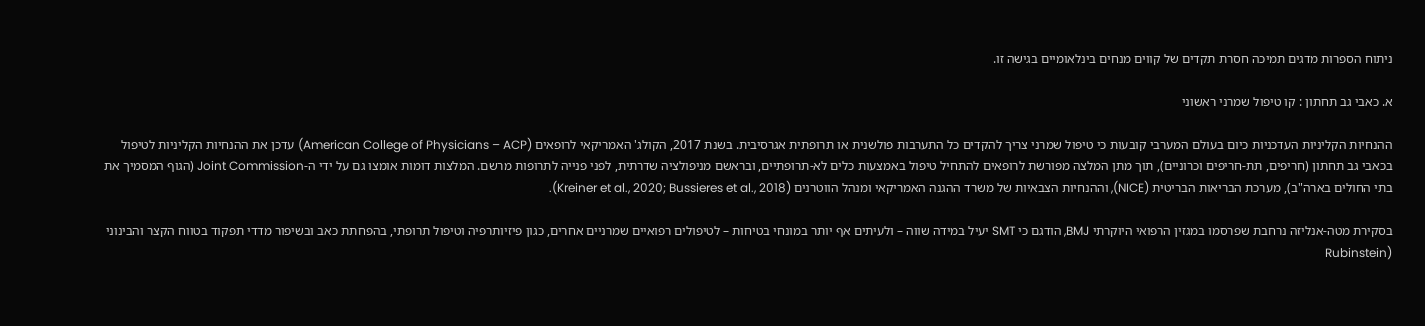ניתוח הספרות מדגים תמיכה חסרת תקדים של קווים מנחים בינלאומיים בגישה זו.

א. כאבי גב תחתון : קו טיפול שמרני ראשוני

ההנחיות הקליניות העדכניות כיום בעולם המערבי קובעות כי טיפול שמרני צריך להקדים כל התערבות פולשנית או תרופתית אגרסיבית. בשנת 2017, הקולג' האמריקאי לרופאים (American College of Physicians – ACP) עדכן את ההנחיות הקליניות לטיפול בכאבי גב תחתון (חריפים, תת-חריפים וכרוניים), תוך מתן המלצה מפורשת לרופאים להתחיל טיפול באמצעות כלים לא-תרופתיים, ובראשם מניפולציה שדרתית, לפני פנייה לתרופות מרשם. המלצות דומות אומצו גם על ידי ה-Joint Commission (הגוף המסמיך את בתי החולים בארה"ב), מערכת הבריאות הבריטית (NICE), וההנחיות הצבאיות של משרד ההגנה האמריקאי ומנהל הווטרנים (Kreiner et al., 2020; Bussieres et al., 2018).

בסקירת מטה-אנליזה נרחבת שפרסמו במגזין הרפואי היוקרתי BMJ, הודגם כי SMT יעיל במידה שווה – ולעיתים אף יותר במונחי בטיחות – לטיפולים רפואיים שמרניים אחרים, כגון פיזיותרפיה וטיפול תרופתי, בהפחתת כאב ובשיפור מדדי תפקוד בטווח הקצר והבינוני (Rubinstein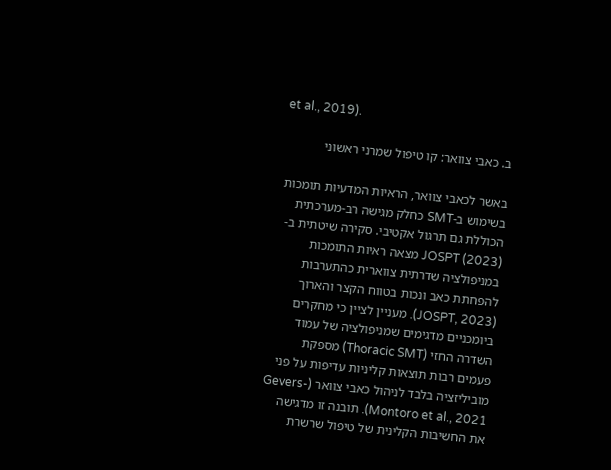et al., 2019).

ב. כאבי צוואר: קו טיפול שמרני ראשוני

באשר לכאבי צוואר, הראיות המדעיות תומכות בשימוש ב-SMT כחלק מגישה רב-מערכתית הכוללת גם תרגול אקטיבי. סקירה שיטתית ב-JOSPT (2023) מצאה ראיות התומכות במניפולציה שדרתית צווארית כהתערבות להפחתת כאב ונכות בטווח הקצר והארוך (JOSPT, 2023). מעניין לציין כי מחקרים ביומכניים מדגימים שמניפולציה של עמוד השדרה החזי (Thoracic SMT) מספקת פעמים רבות תוצאות קליניות עדיפות על פני מוביליזציה בלבד לניהול כאבי צוואר (Gevers-Montoro et al., 2021). תובנה זו מדגישה את החשיבות הקלינית של טיפול שרשרת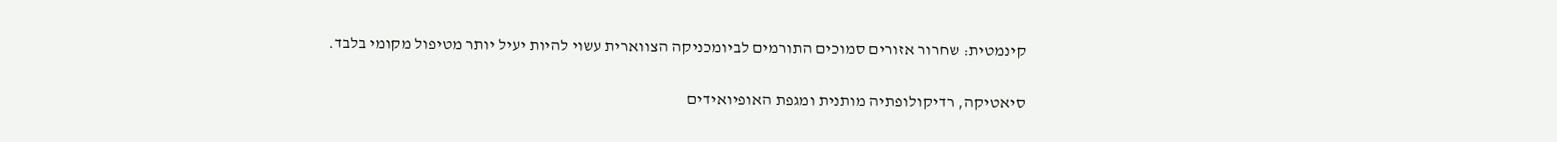קינמטית: שחרור אזורים סמוכים התורמים לביומכניקה הצווארית עשוי להיות יעיל יותר מטיפול מקומי בלבד.

סיאטיקה, רדיקולופתיה מותנית ומגפת האופיואידים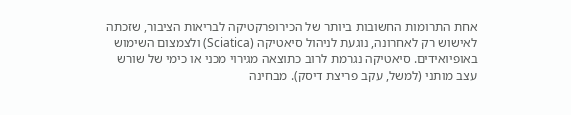אחת התרומות החשובות ביותר של הכירופרקטיקה לבריאות הציבור, שזכתה לאישוש רק לאחרונה, נוגעת לניהול סיאטיקה (Sciatica) ולצמצום השימוש באופיואידים. סיאטיקה נגרמת לרוב כתוצאה מגירוי מכני או כימי של שורש עצב מותני (למשל, עקב פריצת דיסק). מבחינה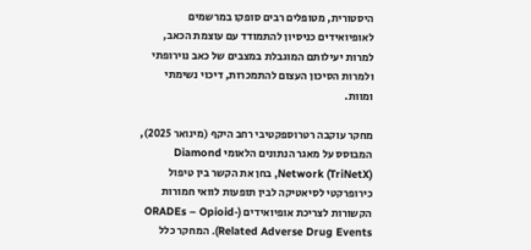היסטורית, מטופלים רבים סופקו במרשמים לאופיואידים כניסיון להתמודד עם עוצמת הכאב, למרות יעילותם המוגבלת במצבים של כאב נוירופתי ולמרות הסיכון העצום להתמכרות, דיכוי נשימתי ומוות.

מחקר עוקבה רטרוספקטיבי רחב היקף (מינואר 2025), המבוסס על מאגר הנתונים הלאומי Diamond Network (TriNetX), בחן את הקשר בין טיפול כירופרקטי לסיאטיקה לבין תופעות לוואי חמורות הקשורות לצריכת אופיואידים (ORADEs – Opioid-Related Adverse Drug Events). המחקר כלל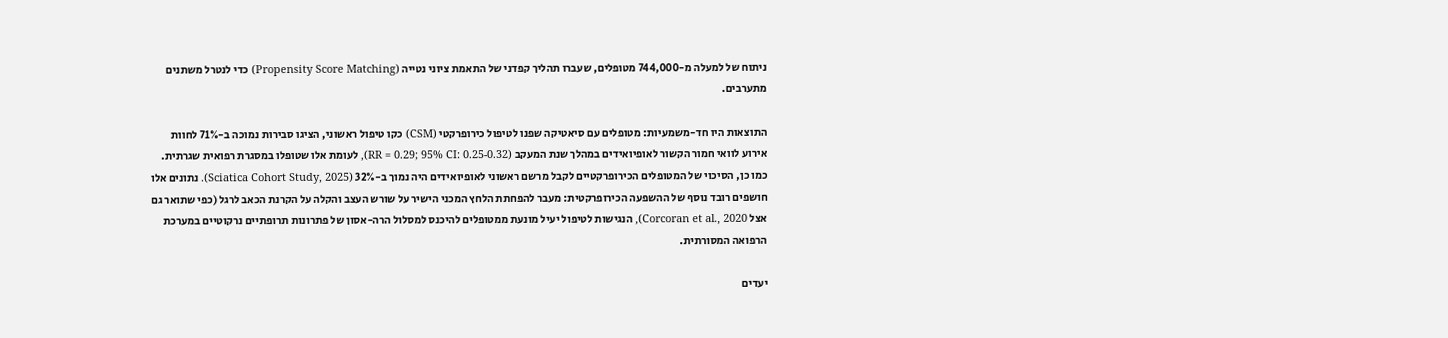ניתוח של למעלה מ-744,000 מטופלים, שעברו תהליך קפדני של התאמת ציוני נטייה (Propensity Score Matching) כדי לנטרל משתנים מתערבים.

התוצאות היו חד-משמעיות: מטופלים עם סיאטיקה שפנו לטיפול כירופרקטי (CSM) כקו טיפול ראשוני, הציגו סבירות נמוכה ב-71% לחוות אירוע לוואי חמור הקשור לאופיואידים במהלך שנת המעקב (RR = 0.29; 95% CI: 0.25-0.32), לעומת אלו שטופלו במסגרת רפואית שגרתית. כמו כן, הסיכוי של המטופלים הכירופרקטיים לקבל מרשם ראשוני לאופיואידים היה נמוך ב-32% (Sciatica Cohort Study, 2025). נתונים אלו חושפים רובד נוסף של ההשפעה הכירופרקטית: מעבר להפחתת הלחץ המכני הישיר על שורש העצב והקלה על הקרנת הכאב לרגל (כפי שתואר גם אצל Corcoran et al., 2020), הנגישות לטיפול יעיל מונעת ממטופלים להיכנס למסלול הרה-אסון של פתרונות תרופתיים נרקוטיים במערכת הרפואה המסורתית.

יעדים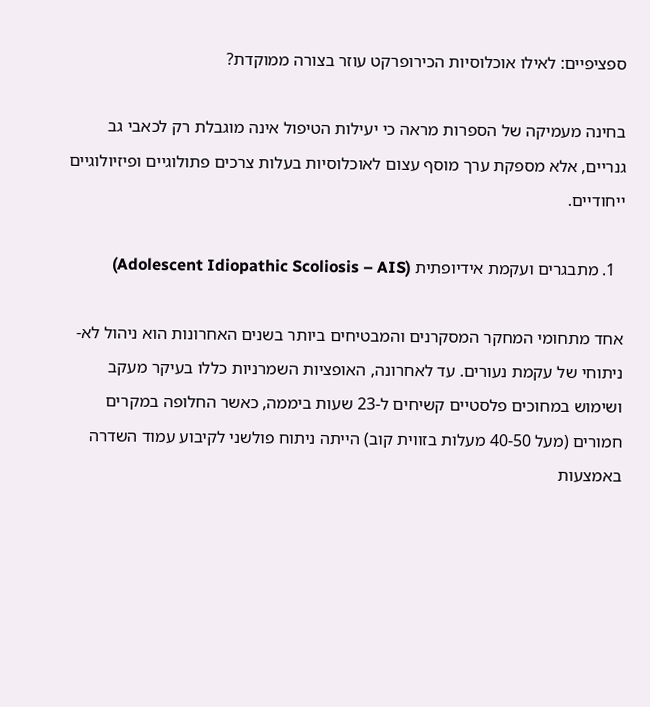ספציפיים: לאילו אוכלוסיות הכירופרקט עוזר בצורה ממוקדת?

בחינה מעמיקה של הספרות מראה כי יעילות הטיפול אינה מוגבלת רק לכאבי גב גנריים, אלא מספקת ערך מוסף עצום לאוכלוסיות בעלות צרכים פתולוגיים ופיזיולוגיים ייחודיים.

  1. מתבגרים ועקמת אידיופתית (Adolescent Idiopathic Scoliosis – AIS)

אחד מתחומי המחקר המסקרנים והמבטיחים ביותר בשנים האחרונות הוא ניהול לא-ניתוחי של עקמת נעורים. עד לאחרונה, האופציות השמרניות כללו בעיקר מעקב ושימוש במחוכים פלסטיים קשיחים ל-23 שעות ביממה, כאשר החלופה במקרים חמורים (מעל 40-50 מעלות בזווית קוב) הייתה ניתוח פולשני לקיבוע עמוד השדרה באמצעות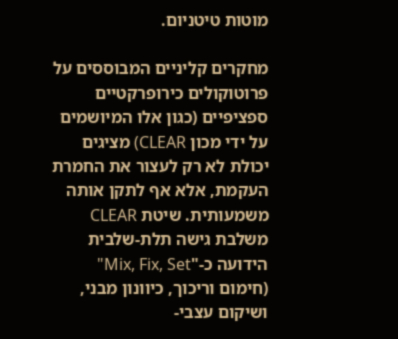מוטות טיטניום.

מחקרים קליניים המבוססים על פרוטוקולים כירופרקטיים ספציפיים (כגון אלו המיושמים על ידי מכון CLEAR) מציגים יכולת לא רק לעצור את החמרת העקמת, אלא אף לתקן אותה משמעותית. שיטת CLEAR משלבת גישה תלת-שלבית הידועה כ-"Mix, Fix, Set" (חימום וריכוך, כיוונון מבני, ושיקום עצבי-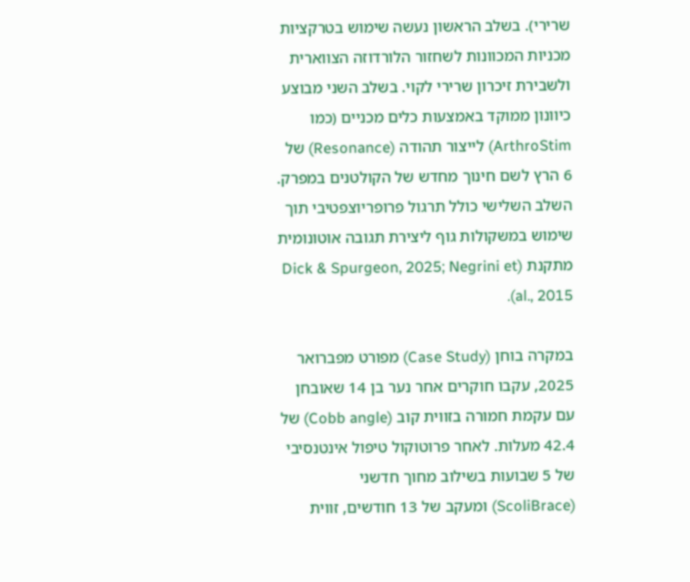שרירי). בשלב הראשון נעשה שימוש בטרקציות מכניות המכוונות לשחזור הלורדוזה הצווארית ולשבירת זיכרון שרירי לקוי. בשלב השני מבוצע כיוונון ממוקד באמצעות כלים מכניים (כמו ArthroStim) לייצור תהודה (Resonance) של 6 הרץ לשם חינוך מחדש של הקולטנים במפרק. השלב השלישי כולל תרגול פרופריוצפטיבי תוך שימוש במשקולות גוף ליצירת תגובה אוטונומית מתקנת (Dick & Spurgeon, 2025; Negrini et al., 2015).

במקרה בוחן (Case Study) מפורט מפברואר 2025, עקבו חוקרים אחר נער בן 14 שאובחן עם עקמת חמורה בזווית קוב (Cobb angle) של 42.4 מעלות. לאחר פרוטוקול טיפול אינטנסיבי של 5 שבועות בשילוב מחוך חדשני (ScoliBrace) ומעקב של 13 חודשים, זווית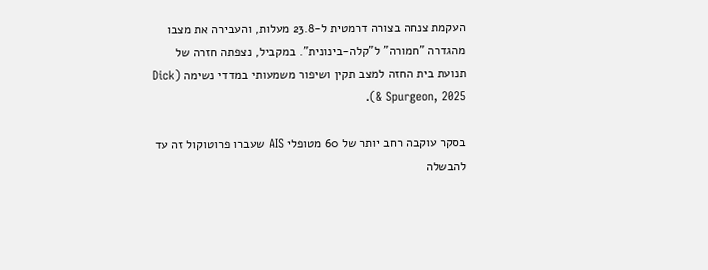העקמת צנחה בצורה דרמטית ל-23.8 מעלות, והעבירה את מצבו מהגדרה "חמורה" ל"קלה-בינונית". במקביל, נצפתה חזרה של תנועת בית החזה למצב תקין ושיפור משמעותי במדדי נשימה (Dick & Spurgeon, 2025).

בסקר עוקבה רחב יותר של 60 מטופלי AIS שעברו פרוטוקול זה עד להבשלה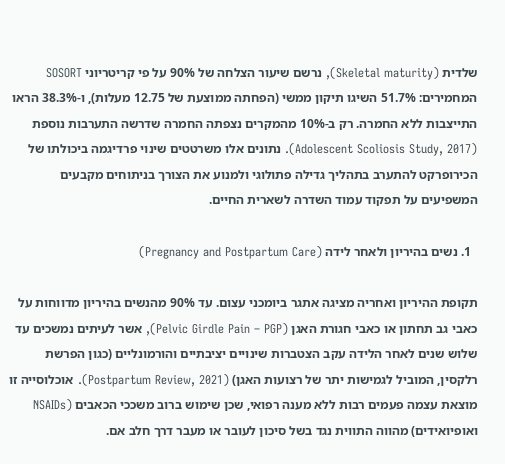שלדית (Skeletal maturity), נרשם שיעור הצלחה של 90% על פי קריטריוני SOSORT המחמירים: 51.7% השיגו תיקון ממשי (הפחתה ממוצעת של 12.75 מעלות), ו-38.3% הראו התייצבות ללא החמרה. רק ב-10% מהמקרים נצפתה החמרה שדרשה התערבות נוספת (Adolescent Scoliosis Study, 2017). נתונים אלו משרטטים שינוי פרדיגמה ביכולתו של הכירופרקט להתערב בתהליך גדילה פתולוגי ולמנוע את הצורך בניתוחים מקבעים המשפיעים על תפקוד עמוד השדרה לשארית החיים.

  1. נשים בהיריון ולאחר לידה (Pregnancy and Postpartum Care)

תקופת ההיריון ואחריה מציגה אתגר ביומכני עצום. עד 90% מהנשים בהיריון מדווחות על כאבי גב תחתון או כאבי חגורת האגן (Pelvic Girdle Pain – PGP), אשר לעיתים נמשכים עד שלוש שנים לאחר הלידה עקב הצטברות שינויים יציבתיים והורמונליים (כגון הפרשת רלקסין, המוביל לגמישות יתר של רצועות האגן) (Postpartum Review, 2021). אוכלוסייה זו מוצאת עצמה פעמים רבות ללא מענה רפואי, שכן שימוש ברוב משככי הכאבים (NSAIDs ואופיואידים) מהווה התווית נגד בשל סיכון לעובר או מעבר דרך חלב אם.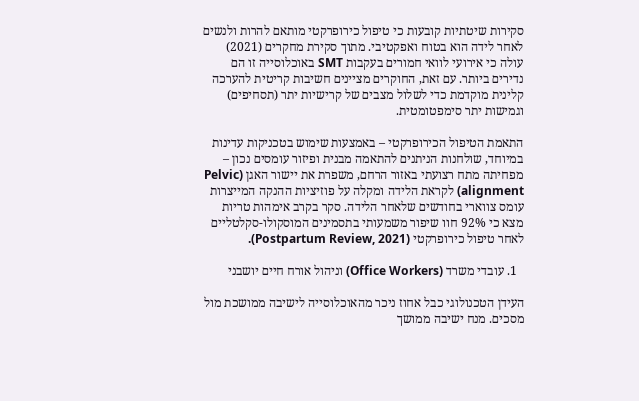סקירות שיטתיות קובעות כי טיפול כירופרקטי מותאם להרות ולנשים לאחר לידה הוא בטוח ואפקטיבי. מתוך סקירת מחקרים (2021) עולה כי אירועי לוואי חמורים בעקבות SMT באוכלוסייה זו הם נדירים ביותר. עם זאת, החוקרים מציינים חשיבות קריטית להערכה קלינית מוקדמת כדי לשלול מצבים של קרישיות יתר (תסחיפים) וגמישות יתר סימפטומטית.

התאמת הטיפול הכירופרקטי – באמצעות שימוש בטכניקות עדינות במיוחד, שולחנות הניתנים להתאמה מבנית ופיזור עומסים נכון – מפחיתה מתח רצועתי באזור הרחם, משפרת את יישור האגן (Pelvic alignment) לקראת הלידה ומקלה על פוזיציות ההנקה המייצרות עומס צווארי בחודשים שלאחר הלידה. סקר בקרב אימהות טריות מצא כי 92% חוו שיפור משמעותי בתסמינים המוסקולו-סקלטליים לאחר טיפול כירופרקטי (Postpartum Review, 2021).

  1. עובדי משרד (Office Workers) וניהול אורח חיים יושבני

העידן הטכנולוגי כבל אחוז ניכר מהאוכלוסייה לישיבה ממושכת מול מסכים. מנח ישיבה ממושך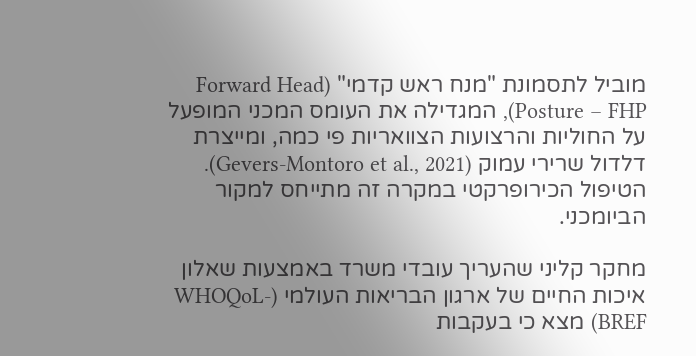מוביל לתסמונת "מנח ראש קדמי" (Forward Head Posture – FHP), המגדילה את העומס המכני המופעל על החוליות והרצועות הצוואריות פי כמה, ומייצרת דלדול שרירי עמוק (Gevers-Montoro et al., 2021). הטיפול הכירופרקטי במקרה זה מתייחס למקור הביומכני.

מחקר קליני שהעריך עובדי משרד באמצעות שאלון איכות החיים של ארגון הבריאות העולמי (WHOQoL-BREF) מצא כי בעקבות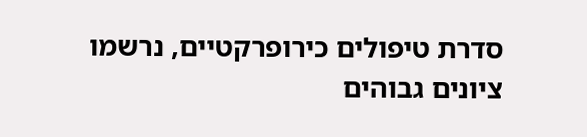סדרת טיפולים כירופרקטיים, נרשמו ציונים גבוהים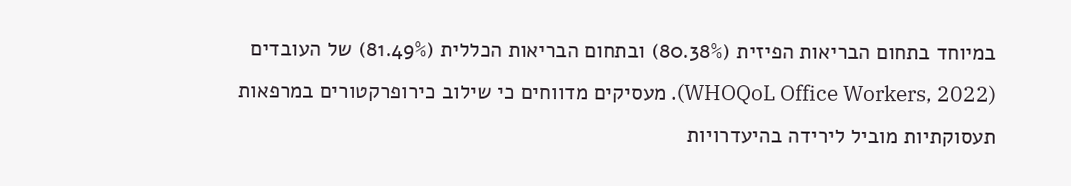במיוחד בתחום הבריאות הפיזית (80.38%) ובתחום הבריאות הכללית (81.49%) של העובדים (WHOQoL Office Workers, 2022). מעסיקים מדווחים כי שילוב כירופרקטורים במרפאות תעסוקתיות מוביל לירידה בהיעדרויות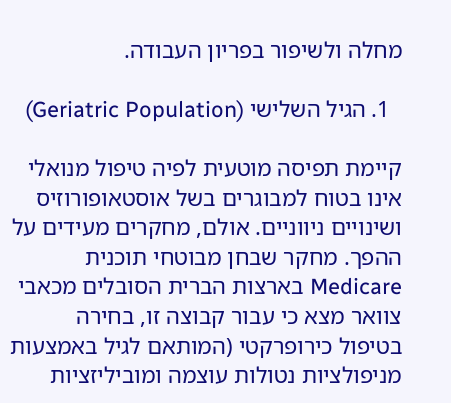מחלה ולשיפור בפריון העבודה.

  1. הגיל השלישי (Geriatric Population)

קיימת תפיסה מוטעית לפיה טיפול מנואלי אינו בטוח למבוגרים בשל אוסטאופורוזיס ושינויים ניווניים. אולם, מחקרים מעידים על ההפך. מחקר שבחן מבוטחי תוכנית Medicare בארצות הברית הסובלים מכאבי צוואר מצא כי עבור קבוצה זו, בחירה בטיפול כירופרקטי (המותאם לגיל באמצעות מניפולציות נטולות עוצמה ומוביליזציות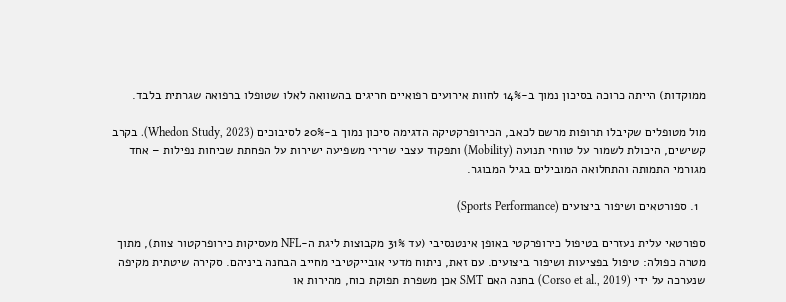ממוקדות) הייתה כרוכה בסיכון נמוך ב-14% לחוות אירועים רפואיים חריגים בהשוואה לאלו שטופלו ברפואה שגרתית בלבד.

מול מטופלים שקיבלו תרופות מרשם לכאב, הכירופרקטיקה הדגימה סיכון נמוך ב-20% לסיבוכים (Whedon Study, 2023). בקרב קשישים, היכולת לשמור על טווחי תנועה (Mobility) ותפקוד עצבי שרירי משפיעה ישירות על הפחתת שכיחות נפילות – אחד מגורמי התמותה והתחלואה המובילים בגיל המבוגר.

  1. ספורטאים ושיפור ביצועים (Sports Performance)

ספורטאי עלית נעזרים בטיפול כירופרקטי באופן אינטנסיבי (עד 31% מקבוצות ליגת ה-NFL מעסיקות כירופרקטור צוות), מתוך מטרה כפולה: טיפול בפציעות ושיפור ביצועים. עם זאת, ניתוח מדעי אובייקטיבי מחייב הבחנה ביניהם. סקירה שיטתית מקיפה שנערכה על ידי (Corso et al., 2019) בחנה האם SMT אכן משפרת תפוקת כוח, מהירות או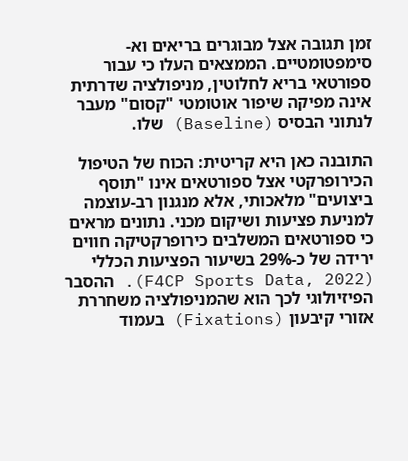זמן תגובה אצל מבוגרים בריאים וא-סימפטומטיים. הממצאים העלו כי עבור ספורטאי בריא לחלוטין, מניפולציה שדרתית אינה מפיקה שיפור אוטומטי "קסום" מעבר לנתוני הבסיס (Baseline) שלו.

התובנה כאן היא קריטית: הכוח של הטיפול הכירופרקטי אצל ספורטאים אינו "תוסף ביצועים" מלאכותי, אלא מנגנון רב-עוצמה למניעת פציעות ושיקום מכני. נתונים מראים כי ספורטאים המשלבים כירופרקטיקה חווים ירידה של כ-29% בשיעור הפציעות הכללי (F4CP Sports Data, 2022). ההסבר הפיזיולוגי לכך הוא שהמניפולציה משחררת אזורי קיבעון (Fixations) בעמוד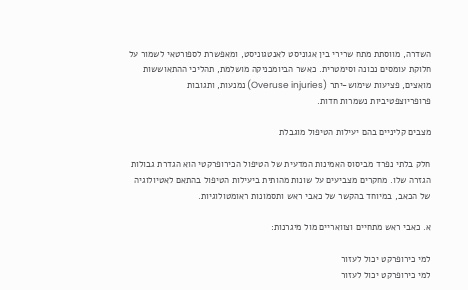השדרה, מווסתת מתח שרירי בין אגוניסט לאנטגוניסט, ומאפשרת לספורטאי לשמור על חלוקת עומסים נכונה וסימטרית. כאשר הביומכניקה מושלמת, תהליכי ההתאוששות מואצים, פציעות שימוש-יתר (Overuse injuries) נמנעות, ותגובות פרופריוצפטיביות נשמרות חדות.

מצבים קליניים בהם יעילות הטיפול מוגבלת

חלק בלתי נפרד מביסוס האמינות המדעית של הטיפול הכירופרקטי הוא הגדרת גבולות הגזרה שלו. מחקרים מצביעים על שונות מהותית ביעילות הטיפול בהתאם לאטיולוגיה של הכאב, במיוחד בהקשר של כאבי ראש ותסמונות ראומטולוגיות.

א. כאבי ראש מתחיים וצוואריים מול מיגרנות:

למי כירופרקט יכול לעזור
למי כירופרקט יכול לעזור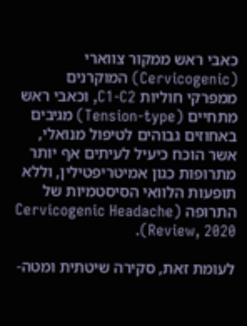כאבי ראש ממקור צווארי (Cervicogenic) המוקרנים ממפרקי חוליות C1-C2, וכאבי ראש מתחיים (Tension-type) מגיבים באחוזים גבוהים לטיפול מנואלי, אשר הוכח כיעיל לעיתים אף יותר מתרופות כגון אמיטריפטילין, וללא תופעות הלוואי הסיסטמיות של התרופה (Cervicogenic Headache Review, 2020).

לעומת זאת, סקירה שיטתית ומטה-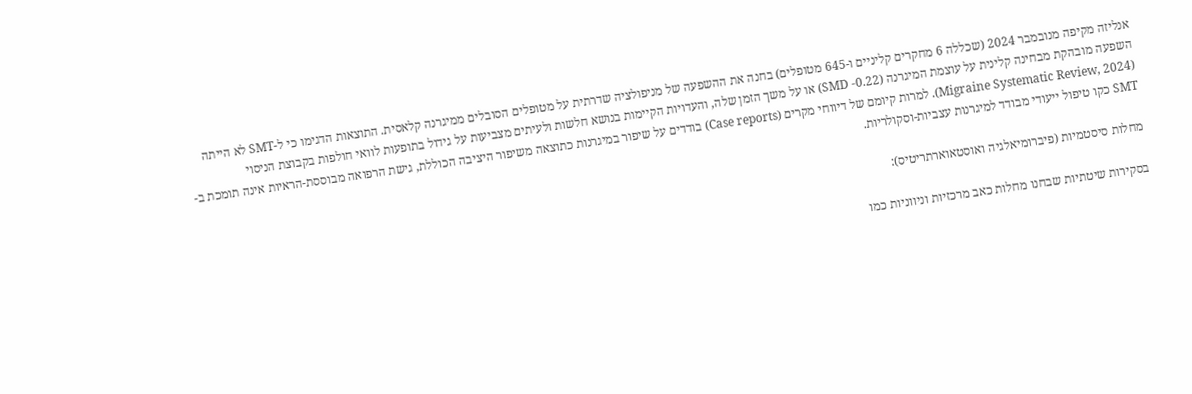אנליזה מקיפה מנובמבר 2024 (שכללה 6 מחקרים קליניים ו-645 מטופלים) בחנה את ההשפעה של מניפולציה שדרתית על מטופלים הסובלים ממיגרנה קלאסית. התוצאות הדגימו כי ל-SMT לא הייתה השפעה מובהקת מבחינה קלינית על עוצמת המיגרנה (SMD -0.22) או על משך הזמן שלה, והעדויות הקיימות בנושא חלשות ולעיתים מצביעות על גידול בתופעות לוואי חולפות בקבוצת הניסוי (Migraine Systematic Review, 2024). למרות קיומם של דיווחי מקרים (Case reports) בודדים על שיפור במיגרנות כתוצאה משיפור היציבה הכוללת, גישת הרפואה מבוססת-הראיות אינה תומכת ב-SMT כקו טיפול ייעודי מבודד למיגרנות עצביות-וסקולריות.

מחלות סיסטמיות (פיברומיאלגיה ואוסטאוארתריטיס):

בסקירות שיטתיות שבחנו מחלות כאב מרכזיות וניווניות כמו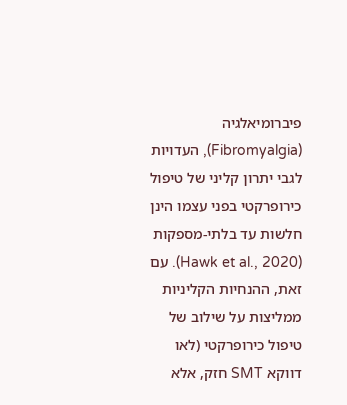פיברומיאלגיה (Fibromyalgia), העדויות לגבי יתרון קליני של טיפול כירופרקטי בפני עצמו הינן חלשות עד בלתי-מספקות (Hawk et al., 2020). עם זאת, ההנחיות הקליניות ממליצות על שילוב של טיפול כירופרקטי (לאו דווקא SMT חזק, אלא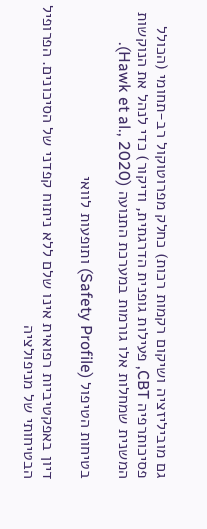גם מוביליזציה ושיקום רקמות רכות) כחלק מפרוטוקול רב-תחומי (הכולל פסיכותרפיה CBT, פעילות גופנית הדרגתית, ודיקור) כדי לנהל את הנוקשות המשנית שמחלות אלו גורמות במערכת התנועה (Hawk et al., 2020).

בטיחות הטיפול (Safety Profile) ותופעות לוואי

דיון באפקטיביות רפואית אינו שלם ללא ניתוח קפדני של הסיכונים. הפרופיל הבטיחותי של מניפולציה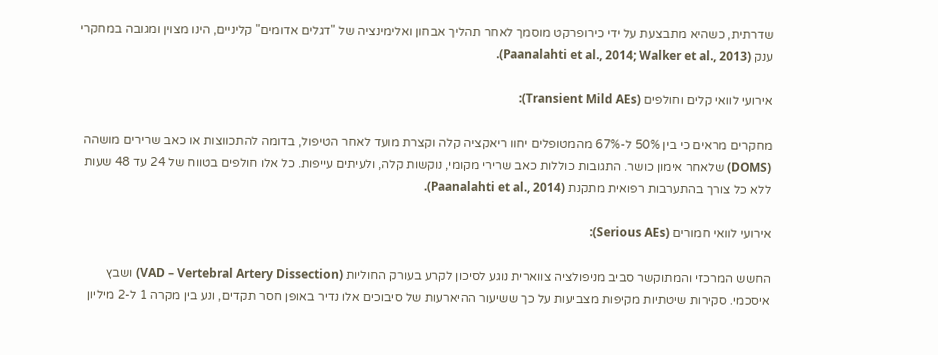שדרתית, כשהיא מתבצעת על ידי כירופרקט מוסמך לאחר תהליך אבחון ואלימינציה של "דגלים אדומים" קליניים, הינו מצוין ומגובה במחקרי ענק (Paanalahti et al., 2014; Walker et al., 2013).

אירועי לוואי קלים וחולפים (Transient Mild AEs):

מחקרים מראים כי בין 50% ל-67% מהמטופלים יחוו ריאקציה קלה וקצרת מועד לאחר הטיפול, בדומה להתכווצות או כאב שרירים מושהה (DOMS) שלאחר אימון כושר. התגובות כוללות כאב שרירי מקומי, נוקשות קלה, ולעיתים עייפות. כל אלו חולפים בטווח של 24 עד 48 שעות ללא כל צורך בהתערבות רפואית מתקנת (Paanalahti et al., 2014).

אירועי לוואי חמורים (Serious AEs):

החשש המרכזי והמתוקשר סביב מניפולציה צווארית נוגע לסיכון לקרע בעורק החוליות (VAD – Vertebral Artery Dissection) ושבץ איסכמי. סקירות שיטתיות מקיפות מצביעות על כך ששיעור ההיארעות של סיבוכים אלו נדיר באופן חסר תקדים, ונע בין מקרה 1 ל-2 מיליון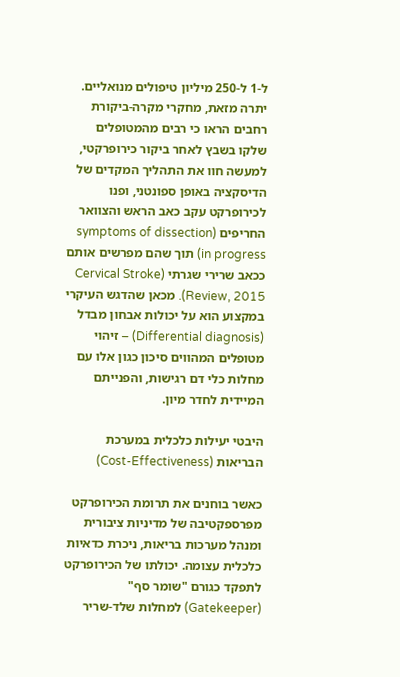ל-1 ל-250 מיליון טיפולים מנואליים. יתרה מזאת, מחקרי מקרה-ביקורת רחבים הראו כי רבים מהמטופלים שלקו בשבץ לאחר ביקור כירופרקטי, למעשה חוו את התהליך המקדים של הדיסקציה באופן ספונטני, ופנו לכירופרקט עקב כאב הראש והצוואר החריפים (symptoms of dissection in progress) תוך שהם מפרשים אותם ככאב שרירי שגרתי (Cervical Stroke Review, 2015). מכאן שהדגש העיקרי במקצוע הוא על יכולות אבחון מבדל (Differential diagnosis) – זיהוי מטופלים המהווים סיכון כגון אלו עם מחלות כלי דם רגישות, והפנייתם המיידית לחדר מיון.

היבטי יעילות כלכלית במערכת הבריאות (Cost-Effectiveness)

כאשר בוחנים את תרומת הכירופרקט מפרספקטיבה של מדיניות ציבורית ומנהל מערכות בריאות, ניכרת כדאיות כלכלית עצומה. יכולתו של הכירופרקט לתפקד כגורם "שומר סף" (Gatekeeper) למחלות שלד-שריר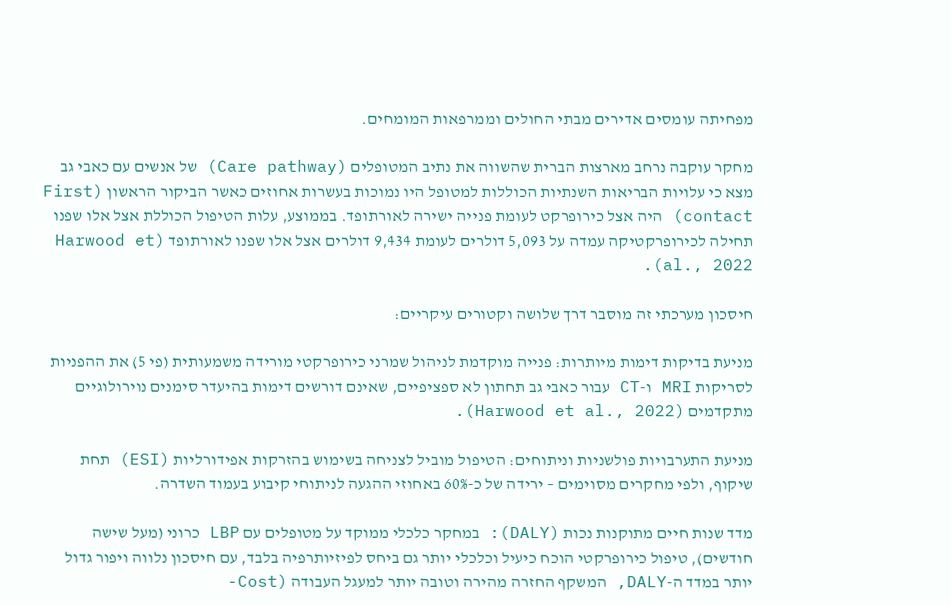מפחיתה עומסים אדירים מבתי החולים וממרפאות המומחים.

מחקר עוקבה נרחב מארצות הברית שהשווה את נתיב המטופלים (Care pathway) של אנשים עם כאבי גב מצא כי עלויות הבריאות השנתיות הכוללות למטופל היו נמוכות בעשרות אחוזים כאשר הביקור הראשון (First contact) היה אצל כירופרקט לעומת פנייה ישירה לאורתופד. בממוצע, עלות הטיפול הכוללת אצל אלו שפנו תחילה לכירופרקטיקה עמדה על 5,093 דולרים לעומת 9,434 דולרים אצל אלו שפנו לאורתופד (Harwood et al., 2022).

חיסכון מערכתי זה מוסבר דרך שלושה וקטורים עיקריים:

מניעת בדיקות דימות מיותרות: פנייה מוקדמת לניהול שמרני כירופרקטי מורידה משמעותית (פי 5) את ההפניות לסריקות MRI ו-CT עבור כאבי גב תחתון לא ספציפיים, שאינם דורשים דימות בהיעדר סימנים נוירולוגיים מתקדמים (Harwood et al., 2022).

מניעת התערבויות פולשניות וניתוחים: הטיפול מוביל לצניחה בשימוש בהזרקות אפידורליות (ESI) תחת שיקוף, ולפי מחקרים מסוימים – ירידה של כ-60% באחוזי ההגעה לניתוחי קיבוע בעמוד השדרה.

מדד שנות חיים מתוקנות נכות (DALY): במחקר כלכלי ממוקד על מטופלים עם LBP כרוני (מעל שישה חודשים), טיפול כירופרקטי הוכח כיעיל וכלכלי יותר גם ביחס לפיזיותרפיה בלבד, עם חיסכון נלווה ויפור גדול יותר במדד ה-DALY, המשקף החזרה מהירה וטובה יותר למעגל העבודה (Cost-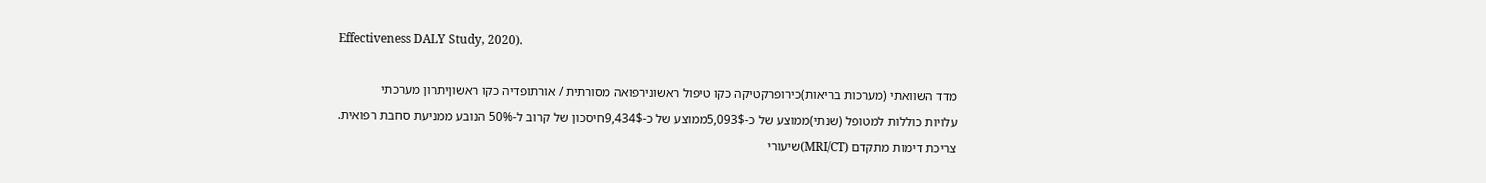Effectiveness DALY Study, 2020).

מדד השוואתי (מערכות בריאות)כירופרקטיקה כקו טיפול ראשונירפואה מסורתית / אורתופדיה כקו ראשוןיתרון מערכתי
עלויות כוללות למטופל (שנתי)ממוצע של כ-5,093$ממוצע של כ-9,434$חיסכון של קרוב ל-50% הנובע ממניעת סחבת רפואית.
צריכת דימות מתקדם (MRI/CT)שיעורי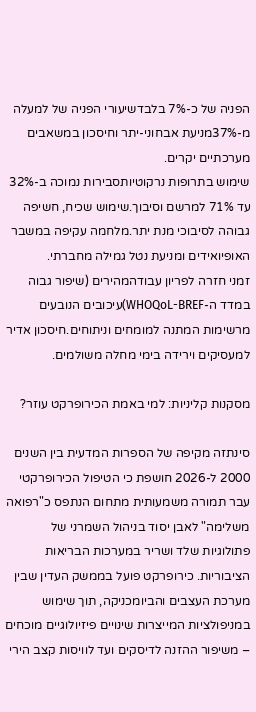הפניה של כ-7% בלבדשיעורי הפניה של למעלה מ-37%מניעת אבחוני-יתר וחיסכון במשאבים מערכתיים יקרים.
שימוש בתרופות נרקוטיותסבירות נמוכה ב-32% עד 71% למרשם וסיבוך.שימוש שכיח, חשיפה גבוהה לסיבוכי מנת יתר.מלחמה עקיפה במשבר האופיואידים ומניעת נטל גמילה מחברתי.
זמני חזרה לפריון עבודהמהירים (שיפור גבוה במדד ה-WHOQoL-BREF)עיכובים הנובעים מרשימות המתנה למומחים וניתוחים.חיסכון אדיר למעסיקים וירידה בימי מחלה משולמים.

מסקנות קליניות: למי באמת הכירופרקט עוזר?

סינתזה מקיפה של הספרות המדעית בין השנים 2000 ל-2026 חושפת כי הטיפול הכירופרקטי עבר תמורה משמעותית מתחום הנתפס כ"רפואה משלימה" לאבן יסוד בניהול השמרני של פתולוגיות שלד ושריר במערכות הבריאות הציבוריות. כירופרקט פועל בממשק העדין שבין מערכת העצבים והביומכניקה, תוך שימוש במניפולציות המייצרות שינויים פיזיולוגיים מוכחים – משיפור ההזנה לדיסקים ועד לוויסות קצב הירי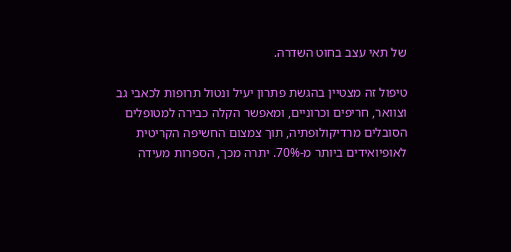של תאי עצב בחוט השדרה.

טיפול זה מצטיין בהגשת פתרון יעיל ונטול תרופות לכאבי גב וצוואר, חריפים וכרוניים, ומאפשר הקלה כבירה למטופלים הסובלים מרדיקולופתיה, תוך צמצום החשיפה הקריטית לאופיואידים ביותר מ-70%. יתרה מכך, הספרות מעידה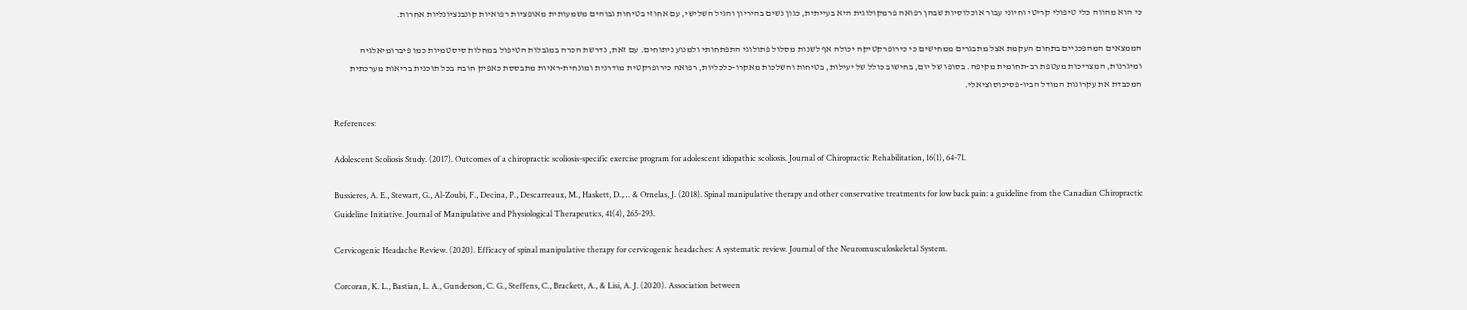כי הוא מהווה כלי טיפולי קריטי וחיוני עבור אוכלוסיות שבהן רפואה פרמקולוגית היא בעייתית, כגון נשים בהיריון והגיל השלישי, עם אחוזי בטיחות גבוהים משמעותית מאופציות רפואיות קונבנציונליות אחרות.

הממצאים המהפכניים בתחום העקמת אצל מתבגרים ממחישים כי כירופרקטיקה יכולה אף לשנות מסלול פתולוגי התפתחותי ולמנוע ניתוחים. עם זאת, נדרשת הכרה במגבלות הטיפול במחלות סיסטמיות כמו פיברומיאלגיה ומיגרנות, המצריכות מעטפת רב-תחומית מקיפה. בסופו של יום, בחישוב כולל של יעילות, בטיחות והשלכות מאקרו-כלכליות, רפואה כירופרקטית מודרנית ומונחית-ראיות מתבססת כאפיק חובה בכל תוכנית בריאות מערכתית המכבדת את עקרונות המודל הביו-פסיכוסוציאלי.

References:

Adolescent Scoliosis Study. (2017). Outcomes of a chiropractic scoliosis-specific exercise program for adolescent idiopathic scoliosis. Journal of Chiropractic Rehabilitation, 16(1), 64-71.

Bussieres, A. E., Stewart, G., Al-Zoubi, F., Decina, P., Descarreaux, M., Haskett, D.,… & Ornelas, J. (2018). Spinal manipulative therapy and other conservative treatments for low back pain: a guideline from the Canadian Chiropractic Guideline Initiative. Journal of Manipulative and Physiological Therapeutics, 41(4), 265-293.

Cervicogenic Headache Review. (2020). Efficacy of spinal manipulative therapy for cervicogenic headaches: A systematic review. Journal of the Neuromusculoskeletal System.

Corcoran, K. L., Bastian, L. A., Gunderson, C. G., Steffens, C., Brackett, A., & Lisi, A. J. (2020). Association between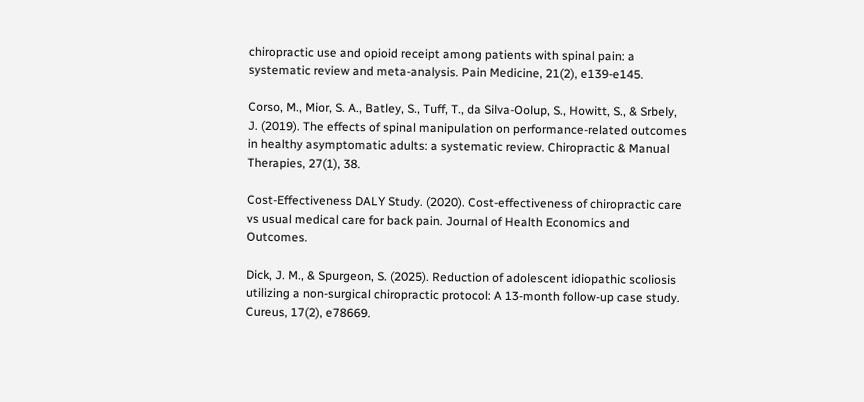chiropractic use and opioid receipt among patients with spinal pain: a systematic review and meta-analysis. Pain Medicine, 21(2), e139-e145.

Corso, M., Mior, S. A., Batley, S., Tuff, T., da Silva-Oolup, S., Howitt, S., & Srbely, J. (2019). The effects of spinal manipulation on performance-related outcomes in healthy asymptomatic adults: a systematic review. Chiropractic & Manual Therapies, 27(1), 38.

Cost-Effectiveness DALY Study. (2020). Cost-effectiveness of chiropractic care vs usual medical care for back pain. Journal of Health Economics and Outcomes.

Dick, J. M., & Spurgeon, S. (2025). Reduction of adolescent idiopathic scoliosis utilizing a non-surgical chiropractic protocol: A 13-month follow-up case study. Cureus, 17(2), e78669.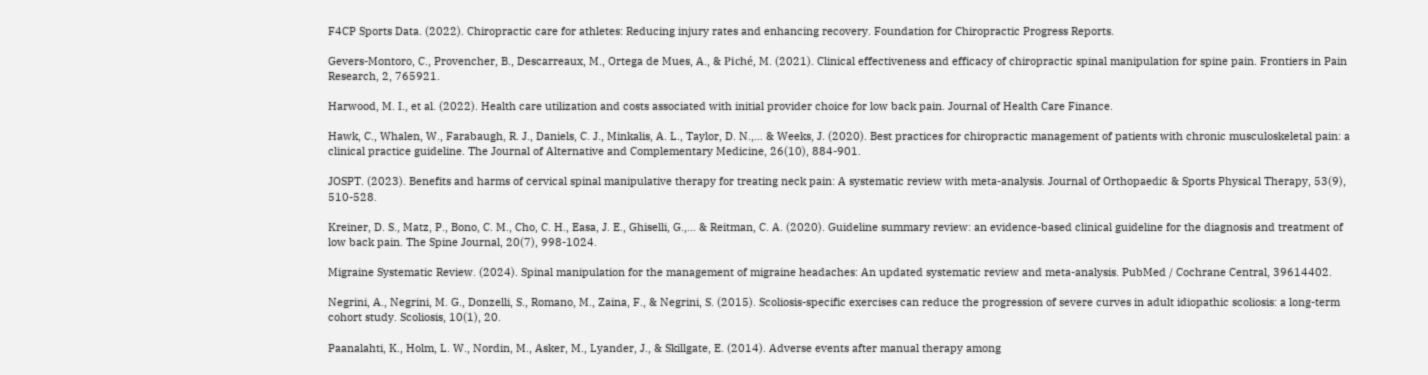F4CP Sports Data. (2022). Chiropractic care for athletes: Reducing injury rates and enhancing recovery. Foundation for Chiropractic Progress Reports.

Gevers-Montoro, C., Provencher, B., Descarreaux, M., Ortega de Mues, A., & Piché, M. (2021). Clinical effectiveness and efficacy of chiropractic spinal manipulation for spine pain. Frontiers in Pain Research, 2, 765921.

Harwood, M. I., et al. (2022). Health care utilization and costs associated with initial provider choice for low back pain. Journal of Health Care Finance.

Hawk, C., Whalen, W., Farabaugh, R. J., Daniels, C. J., Minkalis, A. L., Taylor, D. N.,… & Weeks, J. (2020). Best practices for chiropractic management of patients with chronic musculoskeletal pain: a clinical practice guideline. The Journal of Alternative and Complementary Medicine, 26(10), 884-901.

JOSPT. (2023). Benefits and harms of cervical spinal manipulative therapy for treating neck pain: A systematic review with meta-analysis. Journal of Orthopaedic & Sports Physical Therapy, 53(9), 510-528.

Kreiner, D. S., Matz, P., Bono, C. M., Cho, C. H., Easa, J. E., Ghiselli, G.,… & Reitman, C. A. (2020). Guideline summary review: an evidence-based clinical guideline for the diagnosis and treatment of low back pain. The Spine Journal, 20(7), 998-1024.

Migraine Systematic Review. (2024). Spinal manipulation for the management of migraine headaches: An updated systematic review and meta-analysis. PubMed / Cochrane Central, 39614402.

Negrini, A., Negrini, M. G., Donzelli, S., Romano, M., Zaina, F., & Negrini, S. (2015). Scoliosis-specific exercises can reduce the progression of severe curves in adult idiopathic scoliosis: a long-term cohort study. Scoliosis, 10(1), 20.

Paanalahti, K., Holm, L. W., Nordin, M., Asker, M., Lyander, J., & Skillgate, E. (2014). Adverse events after manual therapy among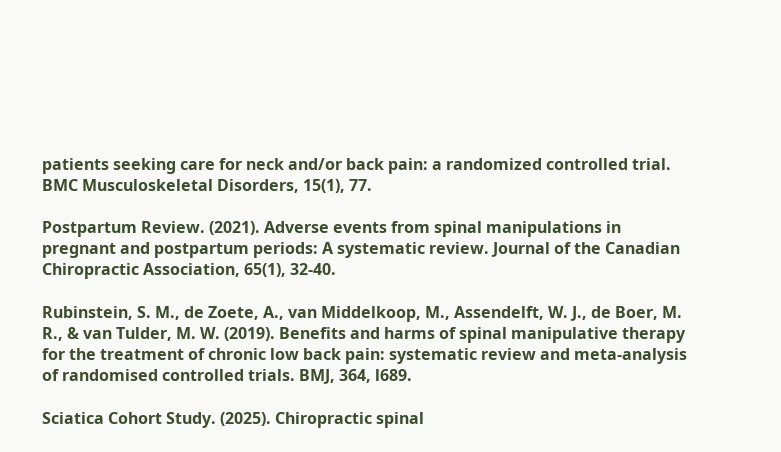patients seeking care for neck and/or back pain: a randomized controlled trial. BMC Musculoskeletal Disorders, 15(1), 77.

Postpartum Review. (2021). Adverse events from spinal manipulations in pregnant and postpartum periods: A systematic review. Journal of the Canadian Chiropractic Association, 65(1), 32-40.

Rubinstein, S. M., de Zoete, A., van Middelkoop, M., Assendelft, W. J., de Boer, M. R., & van Tulder, M. W. (2019). Benefits and harms of spinal manipulative therapy for the treatment of chronic low back pain: systematic review and meta-analysis of randomised controlled trials. BMJ, 364, l689.

Sciatica Cohort Study. (2025). Chiropractic spinal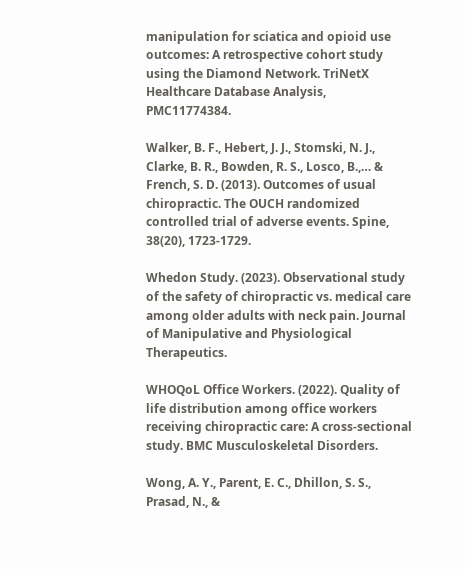manipulation for sciatica and opioid use outcomes: A retrospective cohort study using the Diamond Network. TriNetX Healthcare Database Analysis, PMC11774384.

Walker, B. F., Hebert, J. J., Stomski, N. J., Clarke, B. R., Bowden, R. S., Losco, B.,… & French, S. D. (2013). Outcomes of usual chiropractic. The OUCH randomized controlled trial of adverse events. Spine, 38(20), 1723-1729.

Whedon Study. (2023). Observational study of the safety of chiropractic vs. medical care among older adults with neck pain. Journal of Manipulative and Physiological Therapeutics.

WHOQoL Office Workers. (2022). Quality of life distribution among office workers receiving chiropractic care: A cross-sectional study. BMC Musculoskeletal Disorders.

Wong, A. Y., Parent, E. C., Dhillon, S. S., Prasad, N., &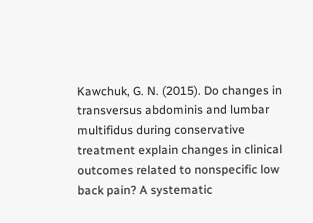Kawchuk, G. N. (2015). Do changes in transversus abdominis and lumbar multifidus during conservative treatment explain changes in clinical outcomes related to nonspecific low back pain? A systematic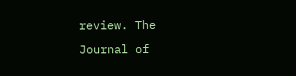review. The Journal of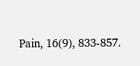Pain, 16(9), 833-857.